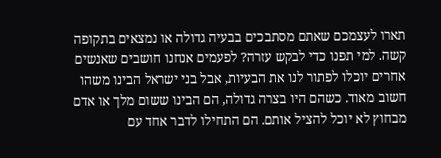תארו לעצמכם שאתם מסתבכים בבעיה גדולה או נמצאים בתקופה קשה. למי תפנו כדי לבקש עזרה? לפעמים אנחנו חושבים שאנשים אחרים יוכלו לפתור לנו את הבעיות, אבל בני ישראל הבינו משהו חשוב מאוד. כשהם היו בצרה גדולה, הם הבינו ששום מלך או אדם מבחוץ לא יוכל להציל אותם. הם התחילו לדבר אחד עם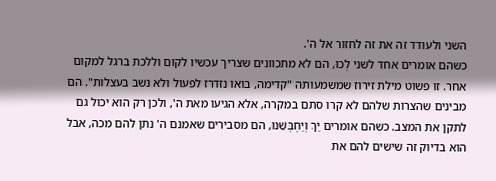השני ולעודד זה את זה לחזור אל ה'.
כשהם אומרים אחד לשני לְכוּ, הם לא מתכוונים שצריך עכשיו לקום וללכת ברגל למקום אחר. זו פשוט מילת זירוז שמשמעותה "קדימה, בואו נזדרז לפעול ולא נשב בעצלות". הם מבינים שהצרות שלהם לא קרו סתם במקרה, אלא הגיעו מאת ה', ולכן רק הוא יכול גם לתקן את המצב. כשהם אומרים יַךְ וְיַחְבְּשֵׁנוּ, הם מסבירים שאמנם ה' נתן להם מכה, אבל הוא בדיוק זה שישים להם את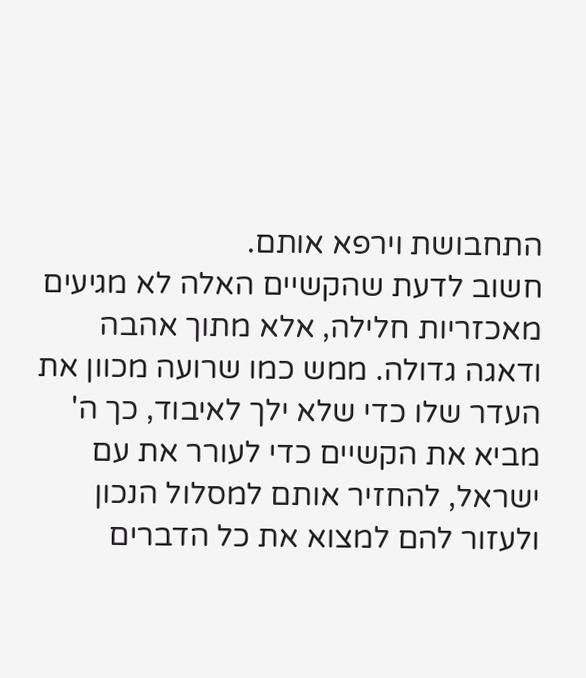התחבושת וירפא אותם.
חשוב לדעת שהקשיים האלה לא מגיעים מאכזריות חלילה, אלא מתוך אהבה ודאגה גדולה. ממש כמו שרועה מכוון את העדר שלו כדי שלא ילך לאיבוד, כך ה' מביא את הקשיים כדי לעורר את עם ישראל, להחזיר אותם למסלול הנכון ולעזור להם למצוא את כל הדברים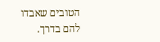הטובים שאבדו להם בדרך.